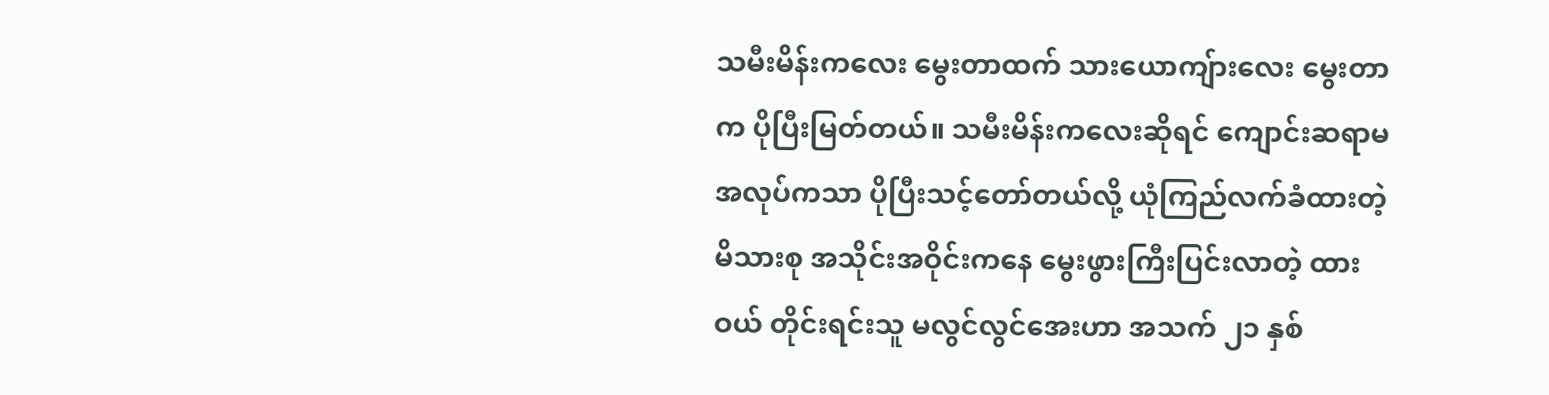သမီးမိန်းကလေး မွေးတာထက် သားယောကျ်ားလေး မွေးတာက ပိုပြီးမြတ်တယ်။ သမီးမိန်းကလေးဆိုရင် ကျောင်းဆရာမ အလုပ်ကသာ ပိုပြီးသင့်တော်တယ်လို့ ယုံကြည်လက်ခံထားတဲ့ မိသားစု အသိုင်းအဝိုင်းကနေ မွေးဖွားကြီးပြင်းလာတဲ့ ထား ဝယ် တိုင်းရင်းသူ မလွင်လွင်အေးဟာ အသက် ၂၁ နှစ်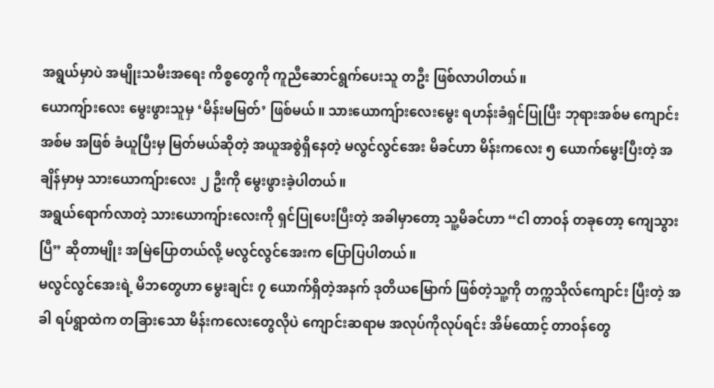အရွယ်မှာပဲ အမျိုးသမီးအရေး ကိစ္စတွေကို ကူညီဆောင်ရွက်ပေးသူ တဦး ဖြစ်လာပါတယ်။
ယောကျ်ားလေး မွေးဖွားသူမှ ‘မိန်းမမြတ်’ ဖြစ်မယ်။ သားယောကျ်ားလေးမွေး ရဟန်းခံရှင်ပြုပြီး ဘုရားအစ်မ ကျောင်းအစ်မ အဖြစ် ခံယူပြီးမှ မြတ်မယ်ဆိုတဲ့ အယူအစွဲရှိနေတဲ့ မလွင်လွင်အေး မိခင်ဟာ မိန်းကလေး ၅ ယောက်မွေးပြီးတဲ့ အချိန်မှာမှ သားယောကျ်ားလေး ၂ ဦးကို မွေးဖွားခဲ့ပါတယ်။
အရွယ်ရောက်လာတဲ့ သားယောကျ်ားလေးကို ရှင်ပြုပေးပြီးတဲ့ အခါမှာတော့ သူ့မိခင်ဟာ “ငါ တာဝန် တခုတော့ ကျေသွား ပြီ” ဆိုတာမျိုး အမြဲပြောတယ်လို့ မလွင်လွင်အေးက ပြောပြပါတယ်။
မလွင်လွင်အေးရဲ့ မိဘတွေဟာ မွေးချင်း ၇ ယောက်ရှိတဲ့အနက် ဒုတိယမြောက် ဖြစ်တဲ့သူ့ကို တက္ကသိုလ်ကျောင်း ပြီးတဲ့ အခါ ရပ်ရွာထဲက တခြားသော မိန်းကလေးတွေလိုပဲ ကျောင်းဆရာမ အလုပ်ကိုလုပ်ရင်း အိမ်ထောင့် တာဝန်တွေ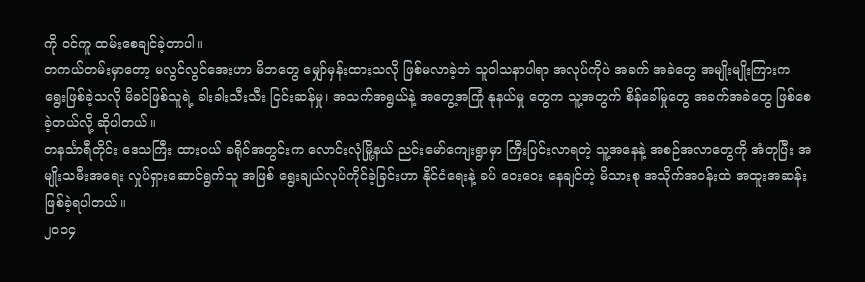ကို ဝင်ကူ ထမ်းစေချင်ခဲ့တာပါ။
တကယ်တမ်းမှာတော့ မလွင်လွင်အေးဟာ မိဘတွေ မျှော်မှန်းထားသလို ဖြစ်မလာခဲ့ဘဲ သူဝါသနာပါရာ အလုပ်ကိုပဲ အခက် အခဲတွေ အမျိုးမျိုးကြားက ရွေးဖြစ်ခဲ့သလို မိခင်ဖြစ်သူရဲ့ ခါးခါးသီးသီး ငြင်းဆန်မှု၊ အသက်အရွယ်နဲ့ အတွေ့အကြုံ နုနယ်မှု တွေက သူ့အတွက် စိန်ခေါ်မှုတွေ အခက်အခဲတွေ ဖြစ်စေခဲ့တယ်လို့ ဆိုပါတယ်။
တနင်္သာရီတိုင်း ဒေသကြီး ထားဝယ် ခရိုင်အတွင်းက လောင်းလုံမြို့နယ် ညင်းမော်ကျေးရွာမှာ ကြီးပြင်းလာရတဲ့ သူ့အနေနဲ့ အစဉ်အလာတွေကို အံတုပြီး အမျိုးသမီးအရေး လှုပ်ရှားဆောင်ရွက်သူ အဖြစ် ရွေးချယ်လုပ်ကိုင်ခဲ့ခြင်းဟာ နိုင်ငံရေးနဲ့ ခပ် ဝေးဝေး နေချင်တဲ့ မိသားစု အသိုက်အဝန်းထဲ အထူးအဆန်း ဖြစ်ခဲ့ရပါတယ်။
၂၀၁၄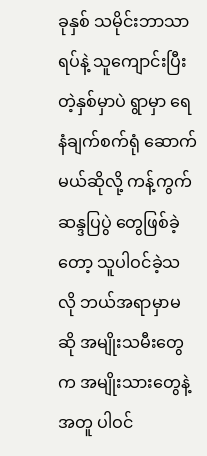ခုနှစ် သမိုင်းဘာသာရပ်နဲ့ သူကျောင်းပြီးတဲ့နှစ်မှာပဲ ရွာမှာ ရေနံချက်စက်ရုံ ဆောက်မယ်ဆိုလို့ ကန့်ကွက် ဆန္ဒပြပွဲ တွေဖြစ်ခဲ့တော့ သူပါဝင်ခဲ့သလို ဘယ်အရာမှာမဆို အမျိုးသမီးတွေက အမျိုးသားတွေနဲ့အတူ ပါဝင်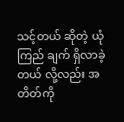သင့်တယ် ဆိုတဲ့ ယုံကြည် ချက် ရှိလာခဲ့တယ် လို့လည်း အတိတ်ကို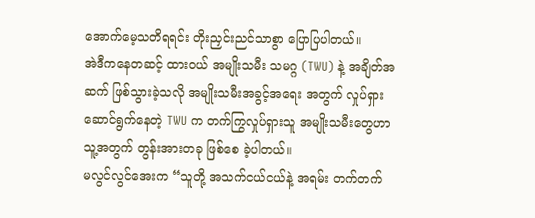အောက်မေ့သတိရရင်း တိုးညှင်းညင်သာစွာ ပြောပြပါတယ်။
အဲဒီကနေတဆင့် ထားဝယ် အမျိုးသမီး သမဂ္ဂ (TWU) နဲ့ အချိတ်အဆက် ဖြစ်သွားခဲ့သလို အမျိုးသမီးအခွင့်အရေး အတွက် လှုပ်ရှားဆောင်ရွက်နေတဲ့ TWU က တက်ကြွလှုပ်ရှားသူ အမျိုးသမီးတွေဟာ သူ့အတွက် တွန်းအားတခု ဖြစ်စေ ခဲ့ပါတယ်။
မလွင်လွင်အေးက “သူတို့ အသက်ငယ်ငယ်နဲ့ အရမ်း တက်တက်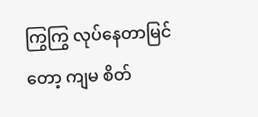ကြွကြွ လုပ်နေတာမြင်တော့ ကျမ စိတ်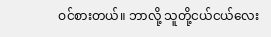ဝင်စားတယ်။ ဘာလို့ သူတို့ငယ်ငယ်လေး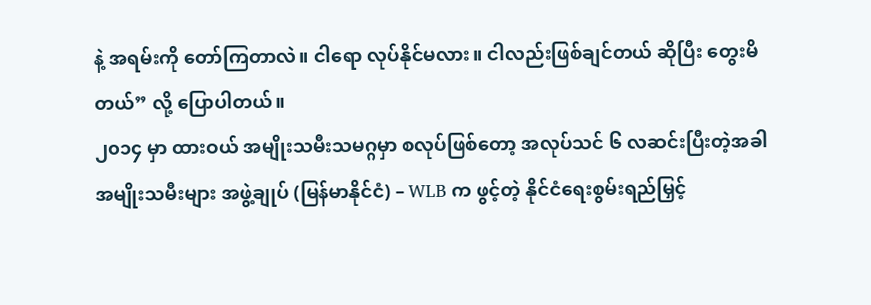နဲ့ အရမ်းကို တော်ကြတာလဲ။ ငါရော လုပ်နိုင်မလား။ ငါလည်းဖြစ်ချင်တယ် ဆိုပြီး တွေးမိတယ်” လို့ ပြောပါတယ်။
၂၀၁၄ မှာ ထားဝယ် အမျိုးသမီးသမဂ္ဂမှာ စလုပ်ဖြစ်တော့ အလုပ်သင် ၆ လဆင်းပြီးတဲ့အခါ အမျိုးသမီးများ အဖွဲ့ချုပ် (မြန်မာနိုင်ငံ) – WLB က ဖွင့်တဲ့ နိုင်ငံရေးစွမ်းရည်မြှင့်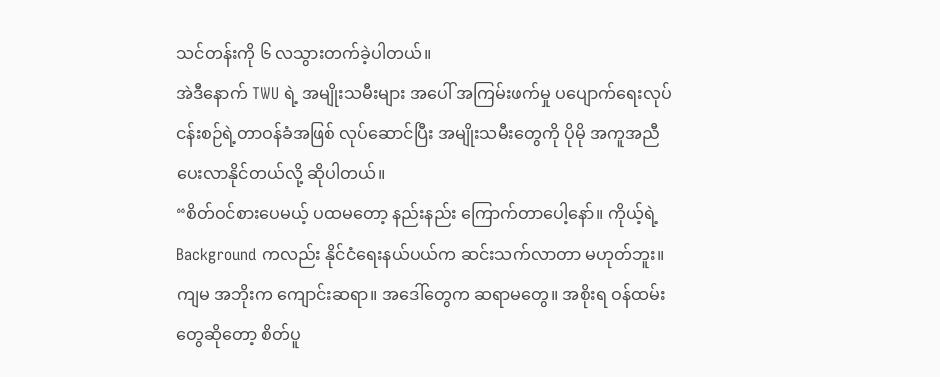သင်တန်းကို ၆ လသွားတက်ခဲ့ပါတယ်။
အဲဒီနောက် TWU ရဲ့ အမျိုးသမီးများ အပေါ် အကြမ်းဖက်မှု ပပျောက်ရေးလုပ်ငန်းစဉ်ရဲ့တာဝန်ခံအဖြစ် လုပ်ဆောင်ပြီး အမျိုးသမီးတွေကို ပိုမို အကူအညီ ပေးလာနိုင်တယ်လို့ ဆိုပါတယ်။
“စိတ်ဝင်စားပေမယ့် ပထမတော့ နည်းနည်း ကြောက်တာပေါ့နော်။ ကိုယ့်ရဲ့ Background ကလည်း နိုင်ငံရေးနယ်ပယ်က ဆင်းသက်လာတာ မဟုတ်ဘူး။ ကျမ အဘိုးက ကျောင်းဆရာ။ အဒေါ်တွေက ဆရာမတွေ။ အစိုးရ ဝန်ထမ်းတွေဆိုတော့ စိတ်ပူ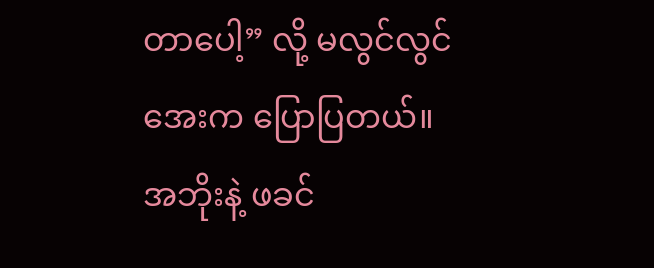တာပေါ့” လို့ မလွင်လွင်အေးက ပြောပြတယ်။
အဘိုးနဲ့ ဖခင်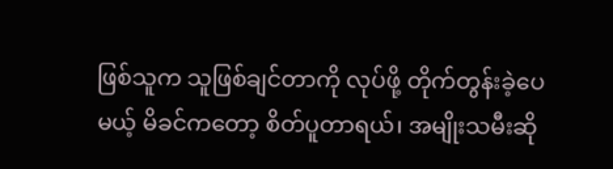ဖြစ်သူက သူဖြစ်ချင်တာကို လုပ်ဖို့ တိုက်တွန်းခဲ့ပေမယ့် မိခင်ကတော့ စိတ်ပူတာရယ်၊ အမျိုးသမီးဆို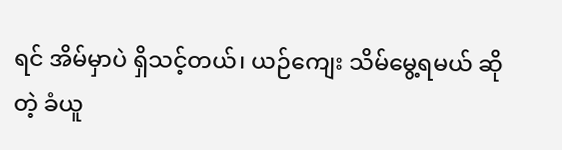ရင် အိမ်မှာပဲ ရှိသင့်တယ်၊ ယဉ်ကျေး သိမ်မွေ့ရမယ် ဆိုတဲ့ ခံယူ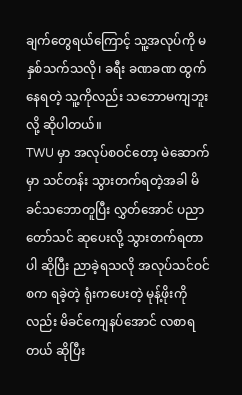ချက်တွေရယ်ကြောင့် သူ့အလုပ်ကို မနှစ်သက်သလို၊ ခရီး ခဏခဏ ထွက်နေရတဲ့ သူ့ကိုလည်း သဘောမကျဘူးလို့ ဆိုပါတယ်။
TWU မှာ အလုပ်စဝင်တော့ မဲဆောက်မှာ သင်တန်း သွားတက်ရတဲ့အခါ မိခင်သဘောတူပြီး လွှတ်အောင် ပညာတော်သင် ဆုပေးလို့ သွားတက်ရတာပါ ဆိုပြီး ညာခဲ့ရသလို အလုပ်သင်ဝင်စက ရခဲ့တဲ့ ရုံးကပေးတဲ့ မုန့်ဖိုးကိုလည်း မိခင်ကျေနပ်အောင် လစာရတယ် ဆိုပြီး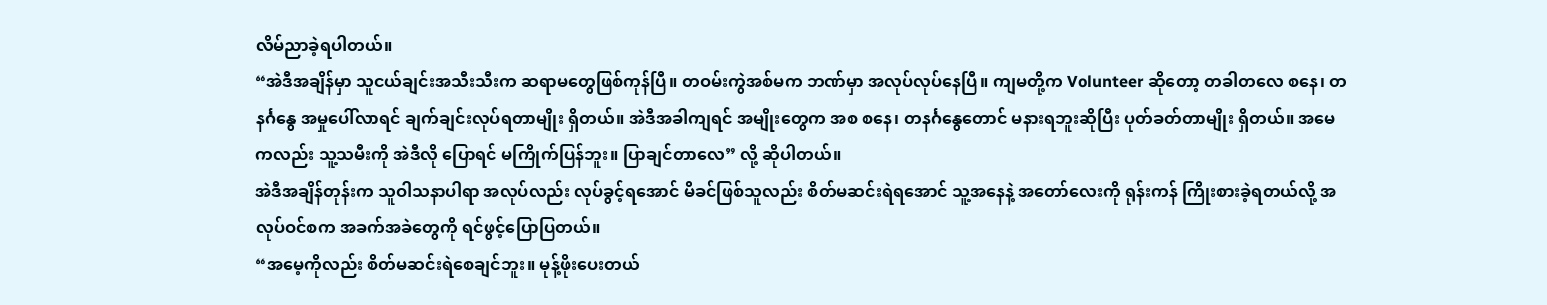လိမ်ညာခဲ့ရပါတယ်။
“အဲဒီအချိန်မှာ သူငယ်ချင်းအသီးသီးက ဆရာမတွေဖြစ်ကုန်ပြီ။ တဝမ်းကွဲအစ်မက ဘဏ်မှာ အလုပ်လုပ်နေပြီ။ ကျမတို့က Volunteer ဆိုတော့ တခါတလေ စနေ၊ တနင်္ဂနွေ အမှုပေါ်လာရင် ချက်ချင်းလုပ်ရတာမျိုး ရှိတယ်။ အဲဒီအခါကျရင် အမျိုးတွေက အစ စနေ၊ တနင်္ဂနွေတောင် မနားရဘူးဆိုပြီး ပုတ်ခတ်တာမျိုး ရှိတယ်။ အမေကလည်း သူ့သမီးကို အဲဒီလို ပြောရင် မကြိုက်ပြန်ဘူး။ ပြာချင်တာလေ” လို့ ဆိုပါတယ်။
အဲဒီအချိန်တုန်းက သူဝါသနာပါရာ အလုပ်လည်း လုပ်ခွင့်ရအောင် မိခင်ဖြစ်သူလည်း စိတ်မဆင်းရဲရအောင် သူ့အနေနဲ့ အတော်လေးကို ရုန်းကန် ကြိုးစားခဲ့ရတယ်လို့ အလုပ်ဝင်စက အခက်အခဲတွေကို ရင်ဖွင့်ပြောပြတယ်။
“အမေ့ကိုလည်း စိတ်မဆင်းရဲစေချင်ဘူး။ မုန့်ဖိုးပေးတယ်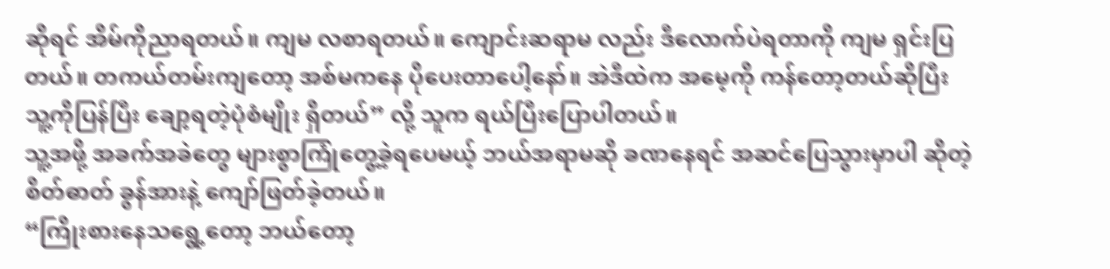ဆိုရင် အိမ်ကိုညာရတယ်။ ကျမ လစာရတယ်။ ကျောင်းဆရာမ လည်း ဒီလောက်ပဲရတာကို ကျမ ရှင်းပြတယ်။ တကယ်တမ်းကျတော့ အစ်မကနေ ပိုပေးတာပေါ့နော်။ အဲဒီထဲက အမေ့ကို ကန်တော့တယ်ဆိုပြီး သူ့ကိုပြန်ပြီး ချော့ရတဲ့ပုံစံမျိုး ရှိတယ်” လို့ သူက ရယ်ပြီးပြောပါတယ်။
သူ့အဖို့ အခက်အခဲတွေ များစွာကြုံတွေ့ခဲ့ရပေမယ့် ဘယ်အရာမဆို ခဏနေရင် အဆင်ပြေသွားမှာပါ ဆိုတဲ့ စိတ်ဓာတ် ခွန်အားနဲ့ ကျော်ဖြတ်ခဲ့တယ်။
“ကြိုးစားနေသရွေ့တော့ ဘယ်တော့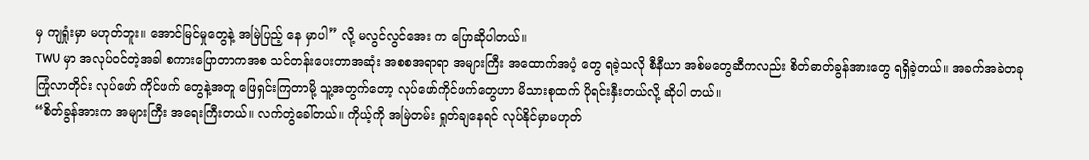မှ ကျရှုံးမှာ မဟုတ်ဘူး။ အောင်မြင်မှုတွေနဲ့ အမြဲပြည့် နေ မှာပါ” လို့ မလွင်လွင်အေး က ပြောဆိုပါတယ်။
TWU မှာ အလုပ်ဝင်တဲ့အခါ စကားပြောတာကအစ သင်တန်းပေးတာအဆုံး အစစအရာရာ အများကြီး အထောက်အပံ့ တွေ ရခဲ့သလို စီနီယာ အစ်မတွေဆီကလည်း စိတ်ဓာတ်ခွန်အားတွေ ရရှိခဲ့တယ်။ အခက်အခဲတခု ကြုံလာတိုင်း လုပ်ဖော် ကိုင်ဖက် တွေနဲ့အတူ ဖြေရှင်းကြတာမို့ သူ့အတွက်တော့ လုပ်ဖော်ကိုင်ဖက်တွေဟာ မိသားစုထက် ပိုရင်းနှီးတယ်လို့ ဆိုပါ တယ်။
“စိတ်ခွန်အားက အများကြီး အရေးကြီးတယ်။ လက်တွဲခေါ်တယ်။ ကိုယ့်ကို အမြဲတမ်း ရှုတ်ချနေရင် လုပ်နိုင်မှာမဟုတ်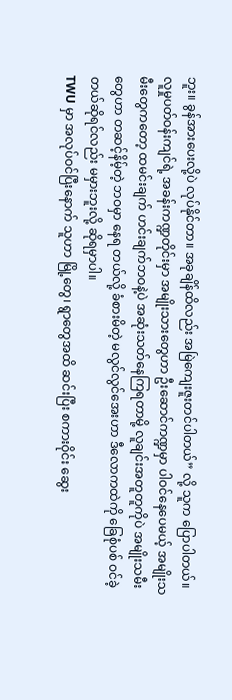ဘူး။ ခွန်အားပေးလို့ပဲ လုပ်နိုင်တာ။ အခုချိန်ထိလည်း အမြဲကျေးဇူးတင်ပါတယ်” လို့ သူက ပြောပါတယ်။
လူမှုပတ်ဝန်းကျင်ရဲ့ အခန်းကဏ္ဍတိုင်းမှာ အမျိုးသားတွေဟာ ဦးဆောင်ကဏ္ဍမှာ ပါဝင်နေပေမယ့် အမျိုးသမီးတွေကတော့ ထမင်းချက် ဟင်းချက်ဘဝနဲ့ပဲ အဆုံးသတ်နေကြရတာမို့ လူချင်းအတူတူကိုပဲ အမျိုးသမီးတွေဟာ တဆင့်နိမ့်တဲ့ ဘဝမှာ နေရ တယ်လို့ ခံစားမိတဲ့ မလွင်လွင်အေးဟာ ဒီလောကထဲကို ခြေစုံပစ် ဝင်ခဲ့တယ်ဆိုရင်လည်း မမှားဘူးလို့ ဆိုရမှာပါ။
TWU မှာ အလုပ်ဝင်ပြီးနောက် သူဟာ မြို့တွေ၊ ရွာတွေအထိ ဆင်းပြီး စကားဝိုင်း ဆွေး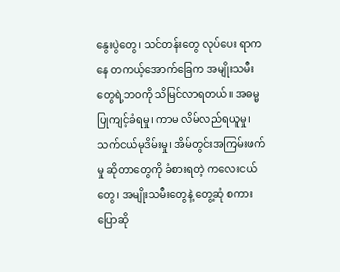နွေးပွဲတွေ၊ သင်တန်းတွေ လုပ်ပေး ရာကနေ တကယ့်အောက်ခြေက အမျိုးသမီးတွေရဲ့ဘဝကို သိမြင်လာရတယ်။ အဓမ္မပြုကျင့်ခံရမှု၊ ကာမ လိမ်လည်ရယူမှု၊ သက်ငယ်မုဒိမ်းမှု၊ အိမ်တွင်းအကြမ်းဖက်မှု ဆိုတာတွေကို ခံစားရတဲ့ ကလေးငယ်တွေ၊ အမျိုးသမီးတွေနဲ့ တွေ့ဆုံ စကား ပြောဆို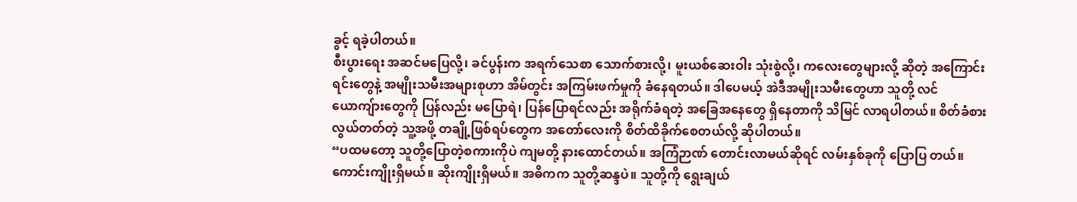ခွင့် ရခဲ့ပါတယ်။
စီးပွားရေး အဆင်မပြေလို့၊ ခင်ပွန်းက အရက်သေစာ သောက်စားလို့၊ မူးယစ်ဆေးဝါး သုံးစွဲလို့၊ ကလေးတွေများလို့ ဆိုတဲ့ အကြောင်းရင်းတွေနဲ့ အမျိုးသမီးအများစုဟာ အိမ်တွင်း အကြမ်းဖက်မှုကို ခံနေရတယ်။ ဒါပေမယ့် အဲဒီအမျိုးသမီးတွေဟာ သူတို့ လင်ယောကျ်ားတွေကို ပြန်လည်း မပြောရဲ၊ ပြန်ပြောရင်လည်း အရိုက်ခံရတဲ့ အခြေအနေတွေ ရှိနေတာကို သိမြင် လာရပါတယ်။ စိတ်ခံစားလွယ်တတ်တဲ့ သူ့အဖို့ တချို့ဖြစ်ရပ်တွေက အတော်လေးကို စိတ်ထိခိုက်စေတယ်လို့ ဆိုပါတယ်။
“ပထမတော့ သူတို့ပြောတဲ့စကားကိုပဲ ကျမတို့ နားထောင်တယ်။ အကြံဉာဏ် တောင်းလာမယ်ဆိုရင် လမ်းနှစ်ခုကို ပြောပြ တယ်။ ကောင်းကျိုးရှိမယ်။ ဆိုးကျိုးရှိမယ်။ အဓိကက သူတို့ဆန္ဒပဲ။ သူတို့ကို ရွေးချယ်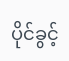ပိုင်ခွင့်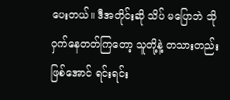ပေးတယ်။ ဒီအတိုင်းဆို သိပ် မပြောဘဲ သိုဝှက်နေတတ်ကြတော့ သူတို့နဲ့ တသားတည်းဖြစ်အောင် ရင်းရင်း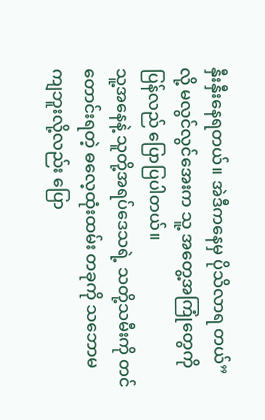နှီးနှီးနေရတယ်။ အဲဒီကနေမှ ပိုသိလာရ တယ်” လို့ မလွင်လွင်အေးက သူ့ အတွေ့အကြုံတွေကို ပြန်လည် ပြောပြပါတယ်။
သူ့အနေနဲ့ သူတို့အရပ်ဒေသရဲ့ သတို့သမီးကို တင်တောင်းရတဲ့ ဓလေ့ထုံးထမ်း တခုကို သဘောမကျဘူးလို့လည်း ပြော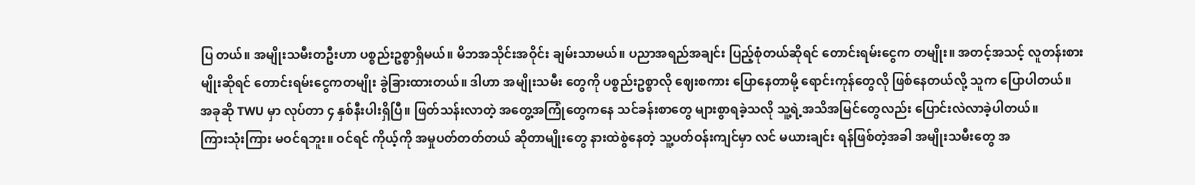ပြ တယ်။ အမျိုးသမီးတဦးဟာ ပစ္စည်းဥစ္စာရှိမယ်။ မိဘအသိုင်းအဝိုင်း ချမ်းသာမယ်။ ပညာအရည်အချင်း ပြည့်စုံတယ်ဆိုရင် တောင်းရမ်းငွေက တမျိုး။ အတင့်အသင့် လူတန်းစားမျိုးဆိုရင် တောင်းရမ်းငွေကတမျိုး ခွဲခြားထားတယ်။ ဒါဟာ အမျိုးသမီး တွေကို ပစ္စည်းဥစ္စာလို ဈေးစကား ပြောနေတာမို့ ရောင်းကုန်တွေလို ဖြစ်နေတယ်လို့ သူက ပြောပါတယ်။
အခုဆို TWU မှာ လုပ်တာ ၄ နှစ်နီးပါးရှိပြီ။ ဖြတ်သန်းလာတဲ့ အတွေ့အကြုံတွေကနေ သင်ခန်းစာတွေ များစွာရခဲ့သလို သူ့ရဲ့အသိအမြင်တွေလည်း ပြောင်းလဲလာခဲ့ပါတယ်။
ကြားသုံးကြား မဝင်ရဘူး။ ဝင်ရင် ကိုယ့်ကို အမှုပတ်တတ်တယ် ဆိုတာမျိုးတွေ နားထဲစွဲနေတဲ့ သူ့ပတ်ဝန်းကျင်မှာ လင် မယားချင်း ရန်ဖြစ်တဲ့အခါ အမျိုးသမီးတွေ အ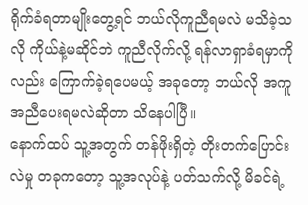ရိုက်ခံရတာမျိုးတွေ့ရင် ဘယ်လိုကူညီရမလဲ မသိခဲ့သလို ကိုယ်နဲ့မဆိုင်ဘဲ ကူညီလိုက်လို့ ရန်လာရှာခံရမှာကိုလည်း ကြောက်ခဲ့ရပေမယ့် အခုတော့ ဘယ်လို အကူအညီပေးရမလဲဆိုတာ သိနေပါပြီ။
နောက်ထပ် သူ့အတွက် တန်ဖိုးရှိတဲ့ တိုးတက်ပြောင်းလဲမှု တခုကတော့ သူ့အလုပ်နဲ့ ပတ်သက်လို့ မိခင်ရဲ့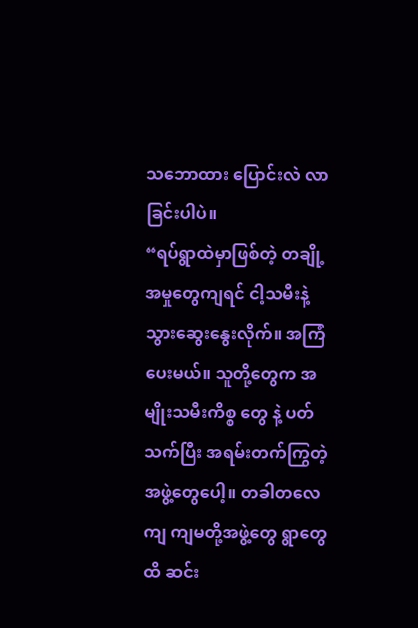သဘောထား ပြောင်းလဲ လာခြင်းပါပဲ။
“ရပ်ရွာထဲမှာဖြစ်တဲ့ တချို့အမှုတွေကျရင် ငါ့သမီးနဲ့ သွားဆွေးနွေးလိုက်။ အကြံပေးမယ်။ သူတို့တွေက အမျိုးသမီးကိစ္စ တွေ နဲ့ ပတ်သက်ပြီး အရမ်းတက်ကြွတဲ့ အဖွဲ့တွေပေါ့။ တခါတလေကျ ကျမတို့အဖွဲ့တွေ ရွာတွေထိ ဆင်း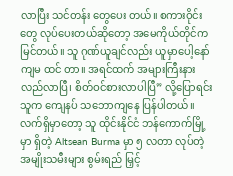လာပြီး သင်တန်း တွေပေး တယ်။ စကားဝိုင်းတွေ လုပ်ပေးတယ်ဆိုတော့ အမေကိုယ်တိုင်က မြင်တယ်။ သူ ဂုဏ်ယူချင်လည်း ယူမှာပေါ့နော် ကျမ ထင် တာ။ အရင်ထက် အများကြီးနားလည်လာပြီ၊ စိတ်ဝင်စားလာပါပြီ” လို့ပြောရင်း သူက ကျေနပ် သဘောကျနေ ပြန်ပါတယ်။
လက်ရှိမှာတော့ သူ ထိုင်းနိုင်ငံ ဘန်ကောက်မြို့မှာ ရှိတဲ့ Altsean Burma မှာ ၅ လတာ လုပ်တဲ့ အမျိုးသမီးများ စွမ်းရည် မြှင့်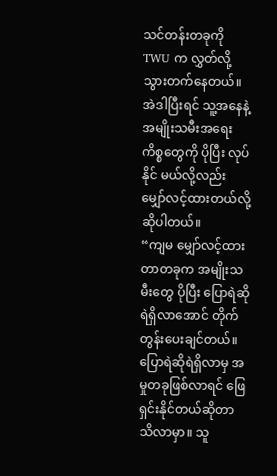သင်တန်းတခုကို TWU က လွှတ်လို့ သွားတက်နေတယ်။ အဲဒါပြီးရင် သူ့အနေနဲ့ အမျိုးသမီးအရေး ကိစ္စတွေကို ပိုပြီး လုပ်နိုင် မယ်လို့လည်း မျှော်လင့်ထားတယ်လို့ ဆိုပါတယ်။
“ကျမ မျှော်လင့်ထားတာတခုက အမျိုးသမီးတွေ ပိုပြီး ပြောရဲဆိုရဲရှိလာအောင် တိုက်တွန်းပေးချင်တယ်။ ပြောရဲဆိုရဲရှိလာမှ အမှုတခုဖြစ်လာရင် ဖြေရှင်းနိုင်တယ်ဆိုတာ သိလာမှာ။ သူ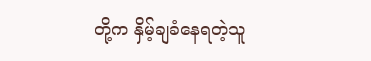တို့က နှိမ့်ချခံနေရတဲ့သူ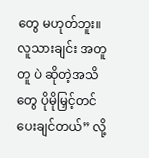တွေ မဟုတ်ဘူး။ လူသားချင်း အတူတူ ပဲ ဆိုတဲ့အသိတွေ ပိုမိုမြှင့်တင်ပေးချင်တယ်” လို့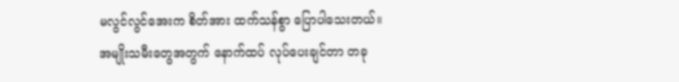မလွင်လွင်အေးက စိတ်အား ထက်သန်စွာ ပြောပါသေးတယ်။
အမျိုးသမီးတွေအတွက် နောက်ထပ် လုပ်ပေးချင်တာ တခု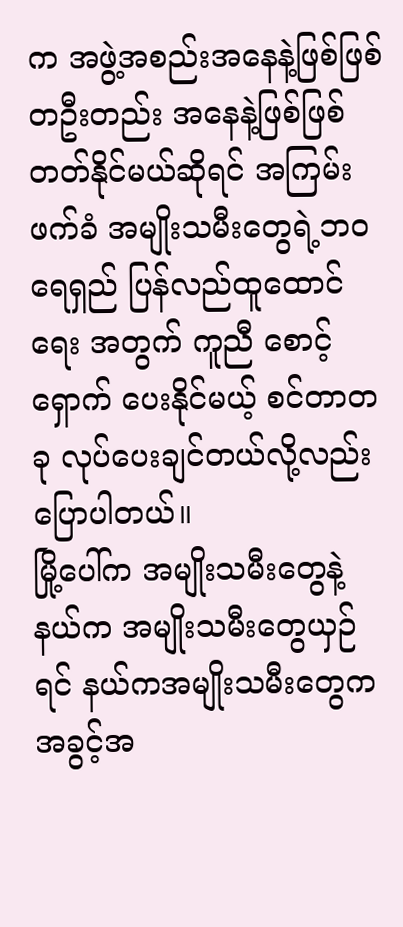က အဖွဲ့အစည်းအနေနဲ့ဖြစ်ဖြစ် တဦးတည်း အနေနဲ့ဖြစ်ဖြစ် တတ်နိုင်မယ်ဆိုရင် အကြမ်းဖက်ခံ အမျိုးသမီးတွေရဲ့ဘဝ ရေရှည် ပြန်လည်ထူထောင်ရေး အတွက် ကူညီ စောင့်ရှောက် ပေးနိုင်မယ့် စင်တာတခု လုပ်ပေးချင်တယ်လို့လည်း ပြောပါတယ်။
မြို့ပေါ်က အမျိုးသမီးတွေနဲ့ နယ်က အမျိုးသမီးတွေယှဉ်ရင် နယ်ကအမျိုးသမီးတွေက အခွင့်အ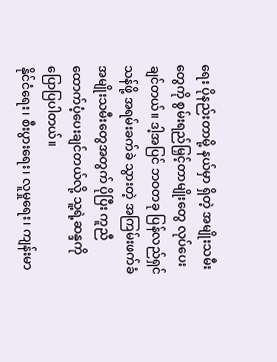ရေး ပိုနည်းတာမို့ နယ်မှာ ရှိတဲ့ အမျိုးသမီးတွေကို စွမ်းရည်မြှင့်တာမျိုးတွေ လုပ်ပေးချင်တယ်။ ဒါ့အပြင် ဘဝတခု ပြန်လည်ရှင်သန်ဖို့ အရမ်းခက်ခဲ သွားတဲ့ အကြမ်းဖက်ခံ အမျိုးသမီးတွေအတွက် ပိုပြီး ကူညီထောက်ပံ့ပေးချင်တယ်လို့ သူ့ရဲ့ဆန္ဒကို ပြောပြပါတယ်။
နိုင်ငံရေး၊ စီးပွားရေး၊ လူမှုရေး၊ ကျန်းမာ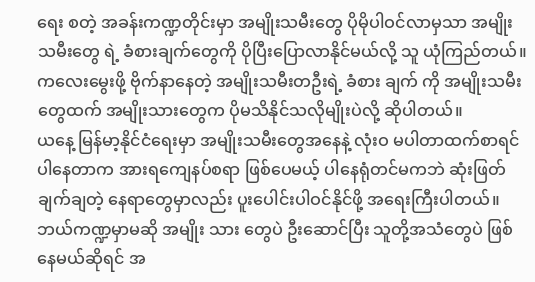ရေး စတဲ့ အခန်းကဏ္ဍတိုင်းမှာ အမျိုးသမီးတွေ ပိုမိုပါဝင်လာမှသာ အမျိုးသမီးတွေ ရဲ့ ခံစားချက်တွေကို ပိုပြီးပြောလာနိုင်မယ်လို့ သူ ယုံကြည်တယ်။ ကလေးမွေးဖို့ ဗိုက်နာနေတဲ့ အမျိုးသမီးတဦးရဲ့ ခံစား ချက် ကို အမျိုးသမီးတွေထက် အမျိုးသားတွေက ပိုမသိနိုင်သလိုမျိုးပဲလို့ ဆိုပါတယ်။
ယနေ့ မြန်မာ့နိုင်ငံရေးမှာ အမျိုးသမီးတွေအနေနဲ့ လုံးဝ မပါတာထက်စာရင် ပါနေတာက အားရကျေနပ်စရာ ဖြစ်ပေမယ့် ပါနေရုံတင်မကဘဲ ဆုံးဖြတ်ချက်ချတဲ့ နေရာတွေမှာလည်း ပူးပေါင်းပါဝင်နိုင်ဖို့ အရေးကြီးပါတယ်။ ဘယ်ကဏ္ဍမှာမဆို အမျိုး သား တွေပဲ ဦးဆောင်ပြီး သူတို့အသံတွေပဲ ဖြစ်နေမယ်ဆိုရင် အ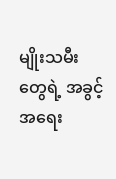မျိုးသမီးတွေရဲ့ အခွင့်အရေး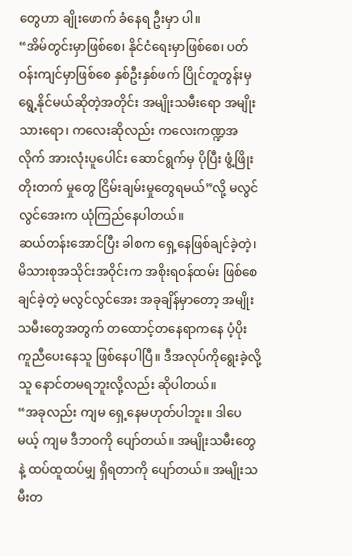တွေဟာ ချိုးဖောက် ခံနေရ ဦးမှာ ပါ။
“အိမ်တွင်းမှာဖြစ်စေ၊ နိုင်ငံရေးမှာဖြစ်စေ၊ ပတ်ဝန်းကျင်မှာဖြစ်စေ နှစ်ဦးနှစ်ဖက် ပြိုင်တူတွန်းမှ ရွေ့နိုင်မယ်ဆိုတဲ့အတိုင်း အမျိုးသမီးရော အမျိုးသားရော၊ ကလေးဆိုလည်း ကလေးကဏ္ဍအလိုက် အားလုံးပူပေါင်း ဆောင်ရွက်မှ ပိုပြီး ဖွံ့ဖြိုး တိုးတက် မှုတွေ ငြိမ်းချမ်းမှုတွေရမယ်”လို့ မလွင်လွင်အေးက ယုံကြည်နေပါတယ်။
ဆယ်တန်းအောင်ပြီး ခါစက ရှေ့နေဖြစ်ချင်ခဲ့တဲ့၊ မိသားစုအသိုင်းအဝိုင်းက အစိုးရဝန်ထမ်း ဖြစ်စေချင်ခဲ့တဲ့ မလွင်လွင်အေး အခုချိန်မှာတော့ အမျိုးသမီးတွေအတွက် တထောင့်တနေရာကနေ ပံ့ပိုး ကူညီပေးနေသူ ဖြစ်နေပါပြီ။ ဒီအလုပ်ကိုရွေးခဲ့လို့ သူ နောင်တမရဘူးလို့လည်း ဆိုပါတယ်။
“အခုလည်း ကျမ ရှေ့နေမဟုတ်ပါဘူး။ ဒါပေမယ့် ကျမ ဒီဘဝကို ပျော်တယ်။ အမျိုးသမီးတွေနဲ့ ထပ်ထူထပ်မျှ ရှိရတာကို ပျော်တယ်။ အမျိုးသမီးတ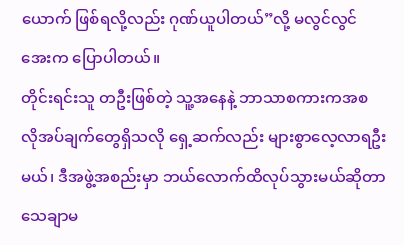ယောက် ဖြစ်ရလို့လည်း ဂုဏ်ယူပါတယ်”လို့ မလွင်လွင်အေးက ပြောပါတယ်။
တိုင်းရင်းသူ တဦးဖြစ်တဲ့ သူ့အနေနဲ့ ဘာသာစကားကအစ လိုအပ်ချက်တွေရှိသလို ရှေ့ဆက်လည်း များစွာလေ့လာရဦး မယ်၊ ဒီအဖွဲ့အစည်းမှာ ဘယ်လောက်ထိလုပ်သွားမယ်ဆိုတာ သေချာမ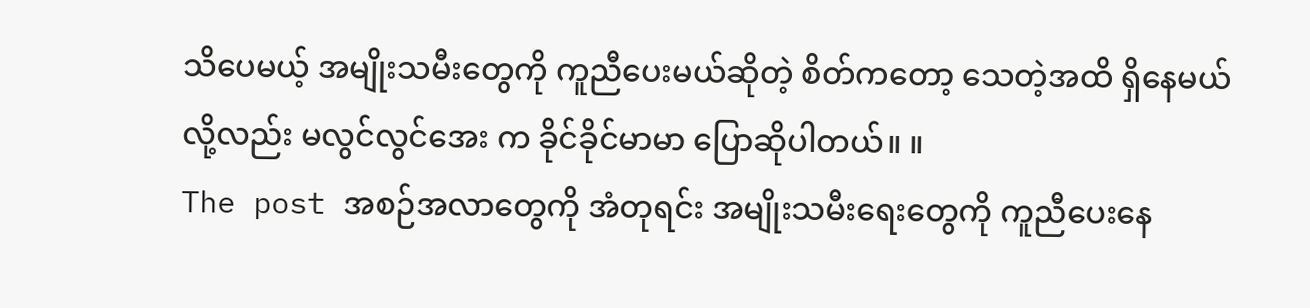သိပေမယ့် အမျိုးသမီးတွေကို ကူညီပေးမယ်ဆိုတဲ့ စိတ်ကတော့ သေတဲ့အထိ ရှိနေမယ်လို့လည်း မလွင်လွင်အေး က ခိုင်ခိုင်မာမာ ပြောဆိုပါတယ်။ ။
The post အစဉ်အလာတွေကို အံတုရင်း အမျိုးသမီးရေးတွေကို ကူညီပေးနေ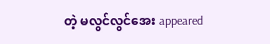တဲ့ မလွင်လွင်အေး appeared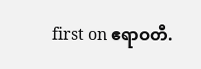first on ဧရာဝတီ.